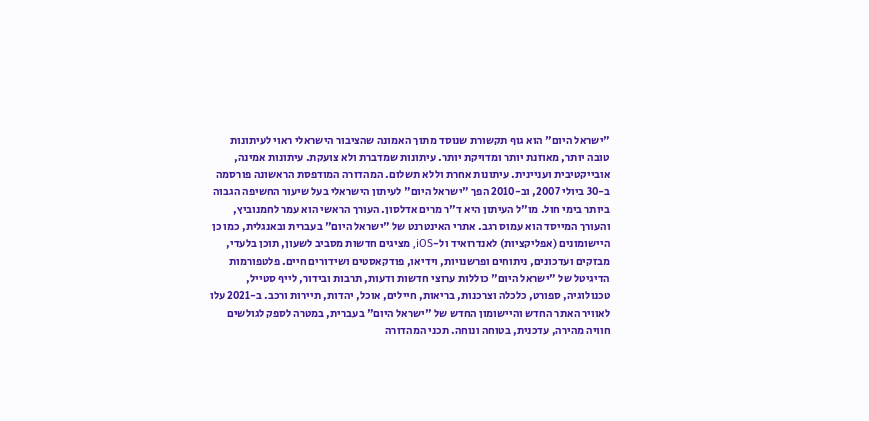"ישראל היום" הוא גוף תקשורת שנוסד מתוך האמונה שהציבור הישראלי ראוי לעיתונות טובה יותר, מאוזנת יותר ומדויקת יותר. עיתונות שמדברת ולא צועקת. עיתונות אמינה, אובייקטיבית ועניינית. עיתונות אחרת וללא תשלום. המהדורה המודפסת הראשונה פורסמה ב-30 ביולי 2007, וב-2010 הפך "ישראל היום" לעיתון הישראלי בעל שיעור החשיפה הגבוה ביותר בימי חול. מו"ל העיתון היא ד"ר מרים אדלסון. העורך הראשי הוא עמר לחמנוביץ, והעורך המייסד הוא עמוס רגב. אתרי האינטרנט של "ישראל היום" בעברית ובאנגלית, כמו כן היישומונים (אפליקציות) לאנדרואיד ול-iOS, מציגים חדשות מסביב לשעון, תוכן בלעדי, מבזקים ועדכונים, ניתוחים ופרשנויות, וידיאו, פודקאסטים ושידורים חיים. פלטפורמות הדיגיטל של "ישראל היום" כוללות ערוצי חדשות ודעות, תרבות ובידור, לייף סטייל, טכנולוגיה, ספורט, כלכלה וצרכנות, בריאות, חיילים, אוכל, יהדות, תיירות ורכב. ב-2021 עלו לאוויר האתר החדש והיישומון החדש של "ישראל היום" בעברית, במטרה לספק לגולשים חוויה מהירה, עדכנית, בטוחה ונוחה. תכני המהדורה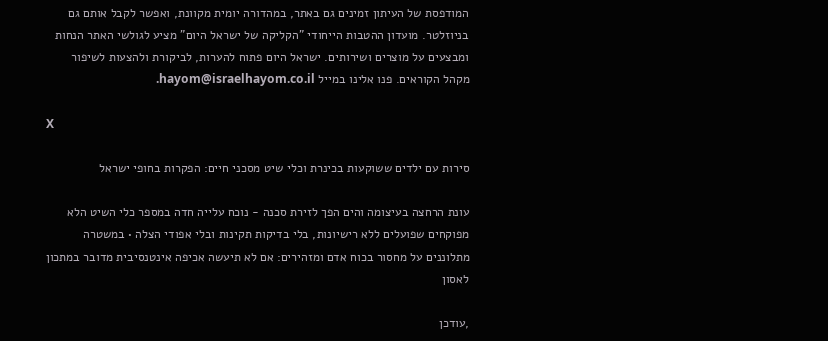המודפסת של העיתון זמינים גם באתר, במהדורה יומית מקוונת, ואפשר לקבל אותם גם בניוזלטר. מועדון ההטבות הייחודי "הקליקה של ישראל היום" מציע לגולשי האתר הנחות ומבצעים על מוצרים ושירותים. ישראל היום פתוח להערות, לביקורת ולהצעות לשיפור מקהל הקוראים. פנו אלינו במייל hayom@israelhayom.co.il.

X

סירות עם ילדים ששוקעות בכינרת וכלי שיט מסכני חיים: הפקרות בחופי ישראל

עונת הרחצה בעיצומה והים הפך לזירת סכנה - נוכח עלייה חדה במספר כלי השיט הלא מפוקחים שפועלים ללא רישיונות, בלי בדיקות תקינות ובלי אפודי הצלה • במשטרה מתלוננים על מחסור בכוח אדם ומזהירים: אם לא תיעשה אכיפה אינטנסיבית מדובר במתכון לאסון

,עודכן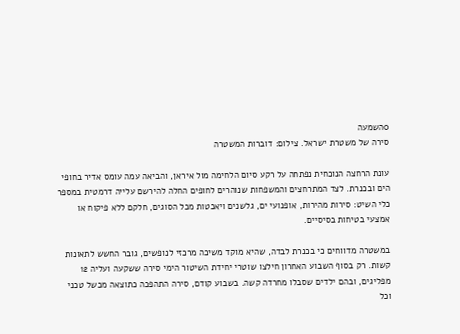0השמעה
סירה של משטרת ישראל. צילום: דוברות המשטרה

עונת הרחצה הנוכחית נפתחה על רקע סיום הלחימה מול איראן, והביאה עמה עומס אדיר בחופי הים ובכנרת. לצד המתרחצים והמשפחות שנוהרים לחופים החלה להירשם עלייה דרמטית במספר כלי השיט: סירות מהירות, אופנועי ים, גלשנים ויאכטות מכל הסוגים, חלקם ללא פיקוח או אמצעי בטיחות בסיסיים.

במשטרה מדווחים כי בכנרת לבדה, שהיא מוקד משיכה מרכזי לנופשים, גובר החשש לתאונות קשות. רק בסוף השבוע האחרון חילצו שוטרי יחידת השיטור הימי סירה ששקעה ועליה 12 מפליגים, ובהם ילדים שסבלו מחרדה קשה. בשבוע קודם, סירה התהפכה כתוצאה מכשל טכני וכל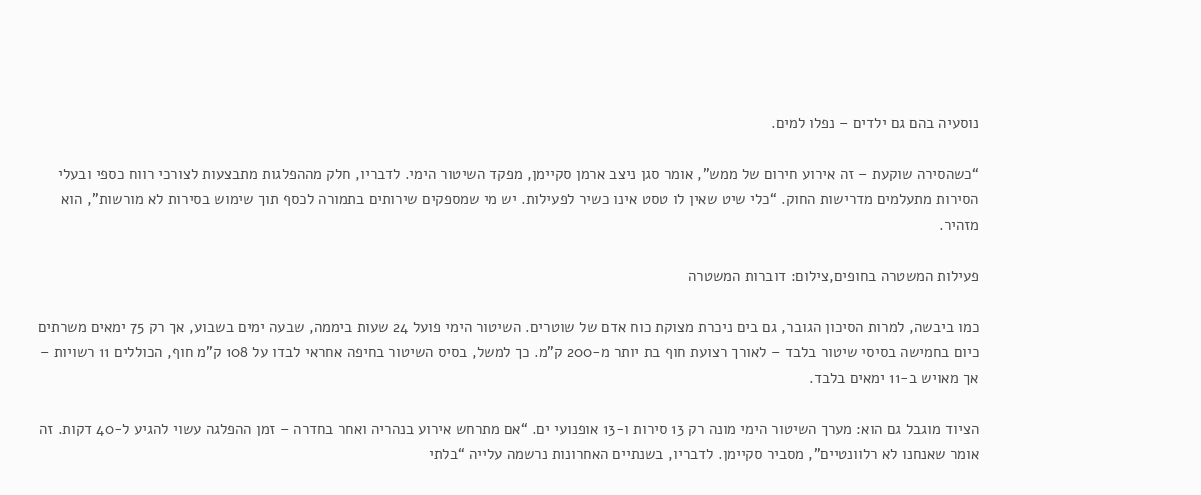נוסעיה בהם גם ילדים – נפלו למים.

“כשהסירה שוקעת – זה אירוע חירום של ממש”, אומר סגן ניצב ארמן סקיימן, מפקד השיטור הימי. לדבריו, חלק מההפלגות מתבצעות לצורכי רווח כספי ובעלי הסירות מתעלמים מדרישות החוק. “כלי שיט שאין לו טסט אינו כשיר לפעילות. יש מי שמספקים שירותים בתמורה לכסף תוך שימוש בסירות לא מורשות”, הוא מזהיר.

פעילות המשטרה בחופים,צילום: דוברות המשטרה

כמו ביבשה, למרות הסיכון הגובר, גם בים ניכרת מצוקת כוח אדם של שוטרים. השיטור הימי פועל 24 שעות ביממה, שבעה ימים בשבוע, אך רק 75 ימאים משרתים כיום בחמישה בסיסי שיטור בלבד – לאורך רצועת חוף בת יותר מ-200 ק”מ. כך למשל, בסיס השיטור בחיפה אחראי לבדו על 108 ק”מ חוף, הכוללים 11 רשויות – אך מאויש ב-11 ימאים בלבד.

הציוד מוגבל גם הוא: מערך השיטור הימי מונה רק 13 סירות ו-13 אופנועי ים. “אם מתרחש אירוע בנהריה ואחר בחדרה – זמן ההפלגה עשוי להגיע ל-40 דקות. זה אומר שאנחנו לא רלוונטיים”, מסביר סקיימן. לדבריו, בשנתיים האחרונות נרשמה עלייה “בלתי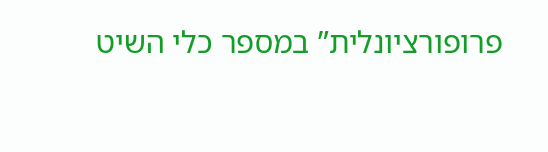פרופורציונלית” במספר כלי השיט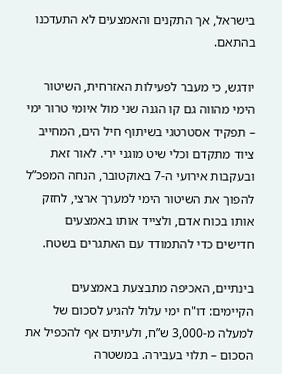בישראל, אך התקנים והאמצעים לא התעדכנו בהתאם.

יודגש, כי מעבר לפעילות האזרחית, השיטור הימי מהווה גם קו הגנה שני מול איומי טרור ימי – תפקיד אסטרטגי בשיתוף חיל הים, המחייב ציוד מתקדם וכלי שיט מוגני ירי. לאור זאת ובעקבות אירועי ה-7 באוקטובר, הנחה המפכ”ל להפוך את השיטור הימי למערך ארצי, לחזק אותו בכוח אדם, ולצייד אותו באמצעים חדישים כדי להתמודד עם האתגרים בשטח.

בינתיים, האכיפה מתבצעת באמצעים הקיימים: דו"ח ימי עלול להגיע לסכום של למעלה מ-3,000 ש”ח, ולעיתים אף להכפיל את הסכום – תלוי בעבירה. במשטרה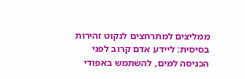ממליצים למתרחצים לנקוט זהירות בסיסית: ליידע אדם קרוב לפני הכניסה למים, להשתמש באפודי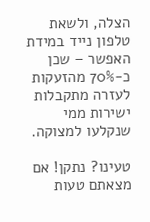הצלה, ולשאת טלפון נייד במידת האפשר – שכן כ-70% מהזעקות לעזרה מתקבלות ישירות ממי שנקלעו למצוקה.

טעינו? נתקן! אם מצאתם טעות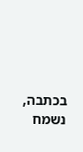בכתבה, נשמח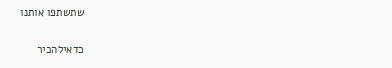שתשתפו אותנו

כדאילהכיר